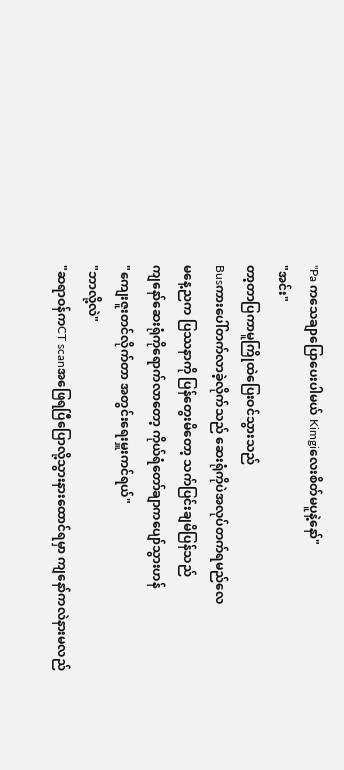"Pa ကသေချာပြောပေးပါမယ် Kimgiလေးစိတ်မပူနဲ့နော်"
"အင်း"
တာ့တာပြကာမူကြိုထဲပြေးဝင်သွားသည်
Busကားပေါ်တက်လာခဲ့လိုက်သည် ဆေးရုံကိုပဲအလုပ်တက်ရမည်လေ
မနေ့ညက ပြဿနာကို ပြန်တွေးမိတော့ သက်ပြင်းချမိပြန်သည်
ကျနော်ဆေးရုံကိုရောက်လာတော့ ကိုယ်ရံတော်ချာကပျော်သွားဟန်
"ကျေးဇူးတင်လိုက်တာ အတွင်းရေးမှူးကင်ရယ်"
"ဘာလို့လဲ"
"ဆရာဝန်ကCT scanအဖြေရပြီပြောလို့သွားနားထောင်ရမှာ ကျနော်ကလဲနားမလည်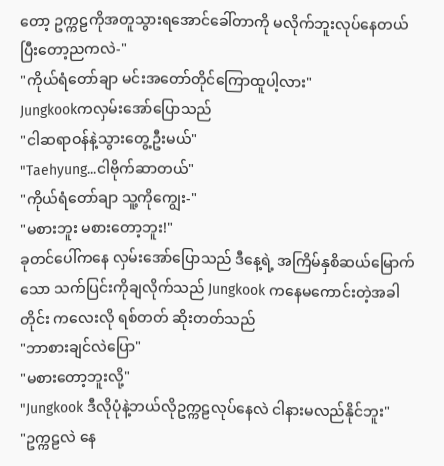တော့ ဥက္ကဠကိုအတူသွားရအောင်ခေါ်တာကို မလိုက်ဘူးလုပ်နေတယ် ပြီးတော့ညကလဲ-"
"ကိုယ်ရံတော်ချာ မင်းအတော်တိုင်ကြောထူပါ့လား"
Jungkookကလှမ်းအော်ပြောသည်
"ငါဆရာဝန်နဲ့သွားတွေ့ဦးမယ်"
"Taehyung...ငါဗိုက်ဆာတယ်"
"ကိုယ်ရံတော်ချာ သူ့ကိုကျွေး-"
"မစားဘူး မစားတော့ဘူး!"
ခုတင်ပေါ်ကနေ လှမ်းအော်ပြောသည် ဒီနေ့ရဲ့ အကြိမ်နှစိဆယ်မြောက်သော သက်ပြင်းကိုချလိုက်သည် Jungkook ကနေမကောင်းတဲ့အခါတိုင်း ကလေးလို ရစ်တတ် ဆိုးတတ်သည်
"ဘာစားချင်လဲပြော"
"မစားတော့ဘူးလို့"
"Jungkook ဒီလိုပုံနဲ့ဘယ်လိုဥက္ကဠလုပ်နေလဲ ငါနားမလည်နိုင်ဘူး"
"ဥက္ကဠလဲ နေ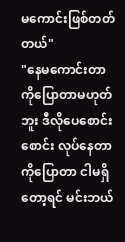မကောင်းဖြစ်တတ်တယ်"
"နေမကောင်းတာကိုပြောတာမဟုတ်ဘူး ဒီလိုပေစောင်းစောင်း လုပ်နေတာကိုပြောတာ ငါမရှိတော့ရင် မင်းဘယ်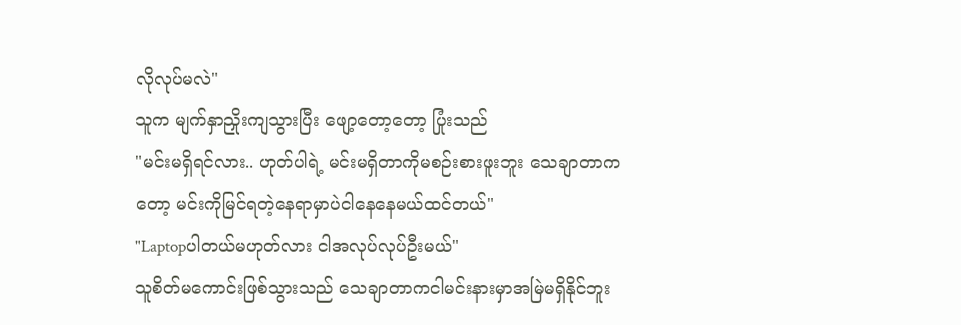လိုလုပ်မလဲ"
သူက မျက်နှာညှိုးကျသွားပြီး ဖျော့တော့တော့ ပြုံးသည်
"မင်းမရှိရင်လား.. ဟုတ်ပါရဲ့ မင်းမရှိတာကိုမစဉ်းစားဖူးဘူး သေချာတာကတော့ မင်းကိုမြင်ရတဲ့နေရာမှာပဲငါနေနေမယ်ထင်တယ်"
"Laptopပါတယ်မဟုတ်လား ငါအလုပ်လုပ်ဦးမယ်"
သူစိတ်မကောင်းဖြစ်သွားသည် သေချာတာကငါမင်းနားမှာအမြဲမရှိနိုင်ဘူး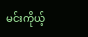မင်းကိုယ့်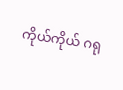ကိုယ်ကိုယ် ဂရု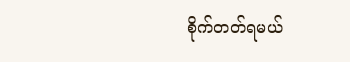စိုက်တတ်ရမယ်